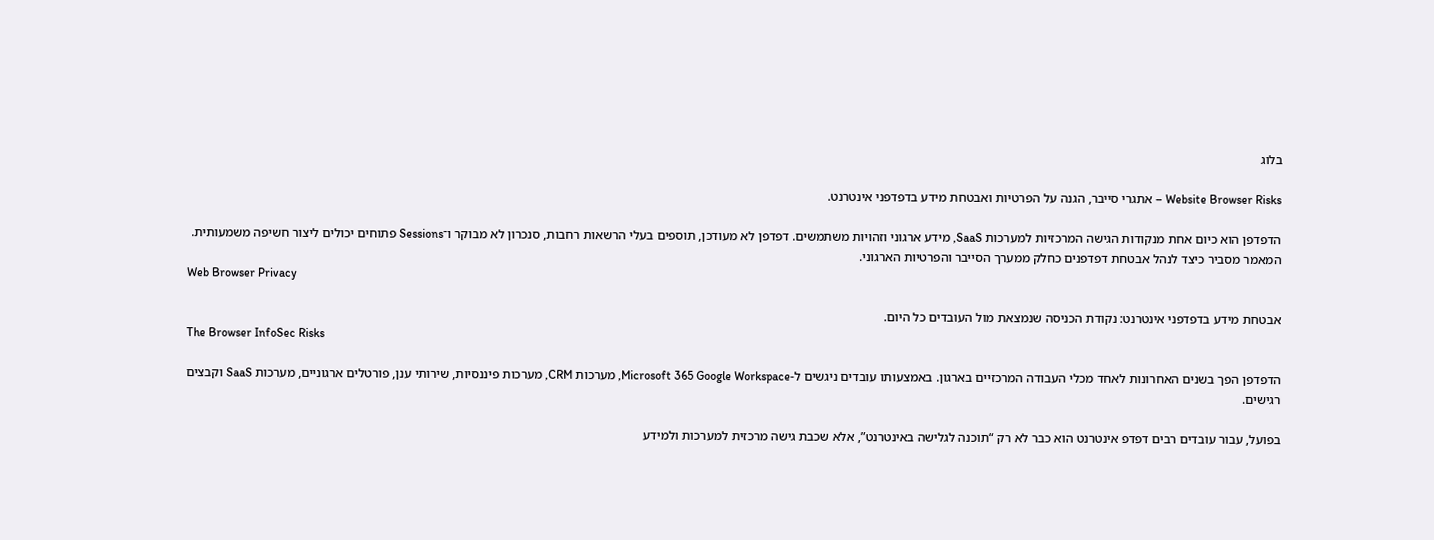בלוג

Website Browser Risks – אתגרי סייבר, הגנה על הפרטיות ואבטחת מידע בדפדפני אינטרנט.

הדפדפן הוא כיום אחת מנקודות הגישה המרכזיות למערכות SaaS, מידע ארגוני וזהויות משתמשים. דפדפן לא מעודכן, תוספים בעלי הרשאות רחבות, סנכרון לא מבוקר ו־Sessions פתוחים יכולים ליצור חשיפה משמעותית. המאמר מסביר כיצד לנהל אבטחת דפדפנים כחלק ממערך הסייבר והפרטיות הארגוני.
Web Browser Privacy

אבטחת מידע בדפדפני אינטרנט: נקודת הכניסה שנמצאת מול העובדים כל היום.
The Browser InfoSec Risks

הדפדפן הפך בשנים האחרונות לאחד מכלי העבודה המרכזיים בארגון. באמצעותו עובדים ניגשים ל-Microsoft 365 Google Workspace, מערכות CRM, מערכות פיננסיות, שירותי ענן, פורטלים ארגוניים, מערכות SaaS וקבצים רגישים.

בפועל, עבור עובדים רבים דפדפ אינטרנט הוא כבר לא רק “תוכנה לגלישה באינטרנט”, אלא שכבת גישה מרכזית למערכות ולמידע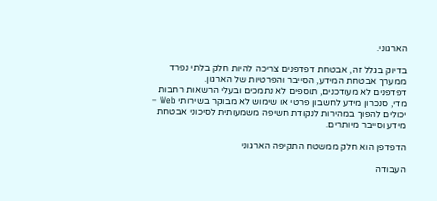הארגוני.

בדיוק בגלל זה, אבטחת דפדפנים צריכה להיות חלק בלתי נפרד ממערך אבטחת המידע, הסייבר והפרטיות של הארגון.
דפדפנים לא מעודכנים, תוספים לא נתמכים ובעלי הרשאות רחבות מדי, סנכרון מידע לחשבון פרטי או שימוש לא מבוקר בשירותי Web – יכולים להפוך במהירות לנקודת חשיפה משמעותית לסיכוני אבטחת מידע וסייבר מיותרים.

הדפדפן הוא חלק ממשטח התקיפה הארגוני

העבודה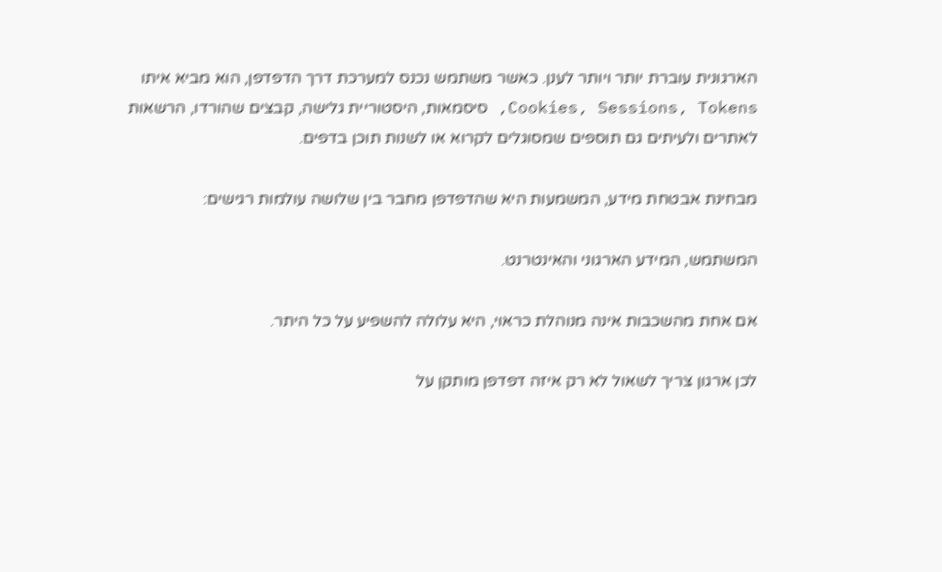הארגונית עוברת יותר ויותר לענן. כאשר משתמש נכנס למערכת דרך הדפדפן, הוא מביא איתו Cookies, Sessions, Tokens, סיסמאות, היסטוריית גלישה, קבצים שהורדו, הרשאות לאתרים ולעיתים גם תוספים שמסוגלים לקרוא או לשנות תוכן בדפים.

מבחינת אבטחת מידע, המשמעות היא שהדפדפן מחבר בין שלושה עולמות רגישים:

המשתמש, המידע הארגוני והאינטרנט.

אם אחת מהשכבות אינה מנוהלת כראוי, היא עלולה להשפיע על כל היתר.

לכן ארגון צריך לשאול לא רק איזה דפדפן מותקן על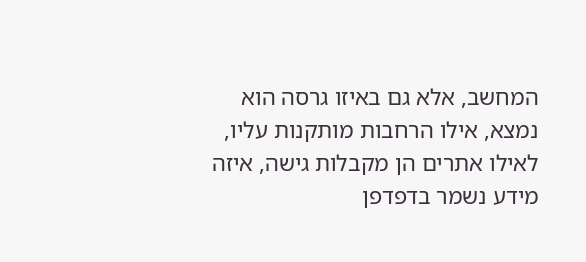המחשב, אלא גם באיזו גרסה הוא נמצא, אילו הרחבות מותקנות עליו, לאילו אתרים הן מקבלות גישה, איזה מידע נשמר בדפדפן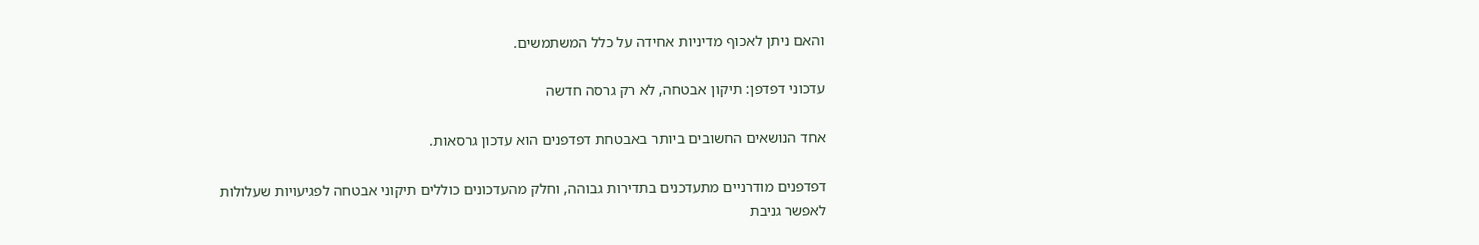והאם ניתן לאכוף מדיניות אחידה על כלל המשתמשים.

עדכוני דפדפן: תיקון אבטחה, לא רק גרסה חדשה

אחד הנושאים החשובים ביותר באבטחת דפדפנים הוא עדכון גרסאות.

דפדפנים מודרניים מתעדכנים בתדירות גבוהה, וחלק מהעדכונים כוללים תיקוני אבטחה לפגיעויות שעלולות לאפשר גניבת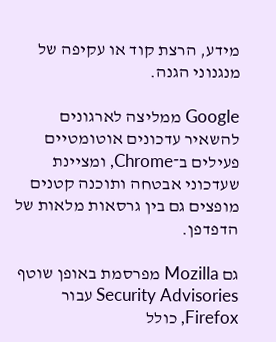מידע, הרצת קוד או עקיפה של מנגנוני הגנה.

Google ממליצה לארגונים להשאיר עדכונים אוטומטיים פעילים ב־Chrome, ומציינת שעדכוני אבטחה ותוכנה קטנים מופצים גם בין גרסאות מלאות של הדפדפן.

גם Mozilla מפרסמת באופן שוטף Security Advisories עבור Firefox, כולל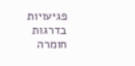פגיעויות בדרגות חומרה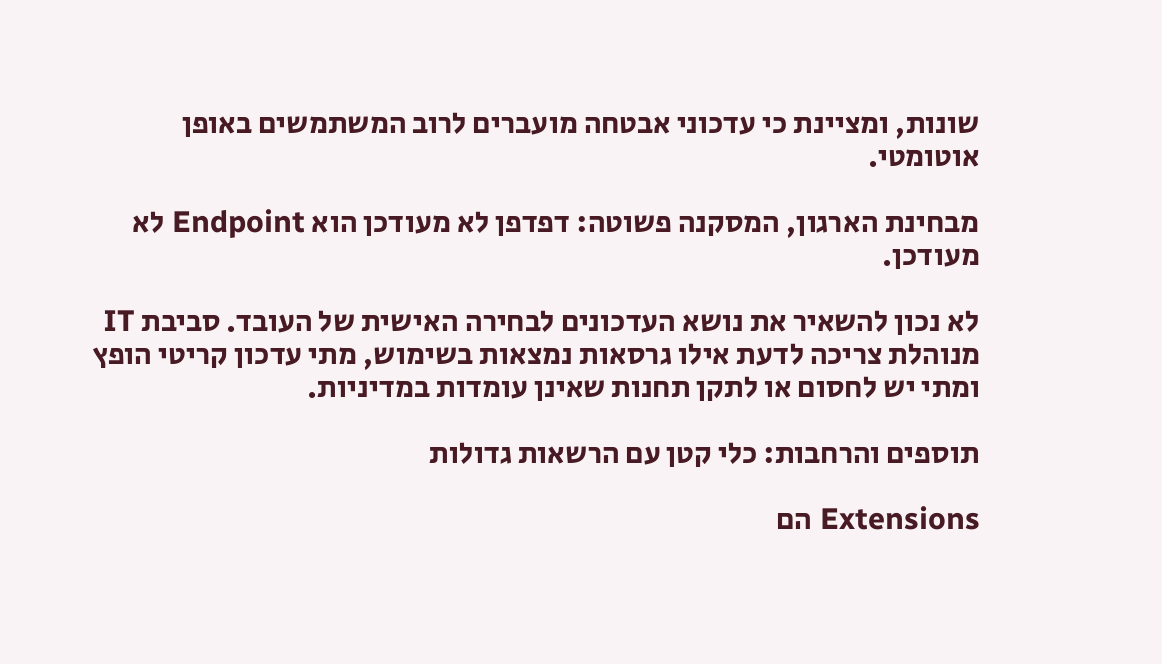שונות, ומציינת כי עדכוני אבטחה מועברים לרוב המשתמשים באופן אוטומטי.

מבחינת הארגון, המסקנה פשוטה: דפדפן לא מעודכן הוא Endpoint לא מעודכן.

לא נכון להשאיר את נושא העדכונים לבחירה האישית של העובד. סביבת IT מנוהלת צריכה לדעת אילו גרסאות נמצאות בשימוש, מתי עדכון קריטי הופץ ומתי יש לחסום או לתקן תחנות שאינן עומדות במדיניות.

תוספים והרחבות: כלי קטן עם הרשאות גדולות

Extensions הם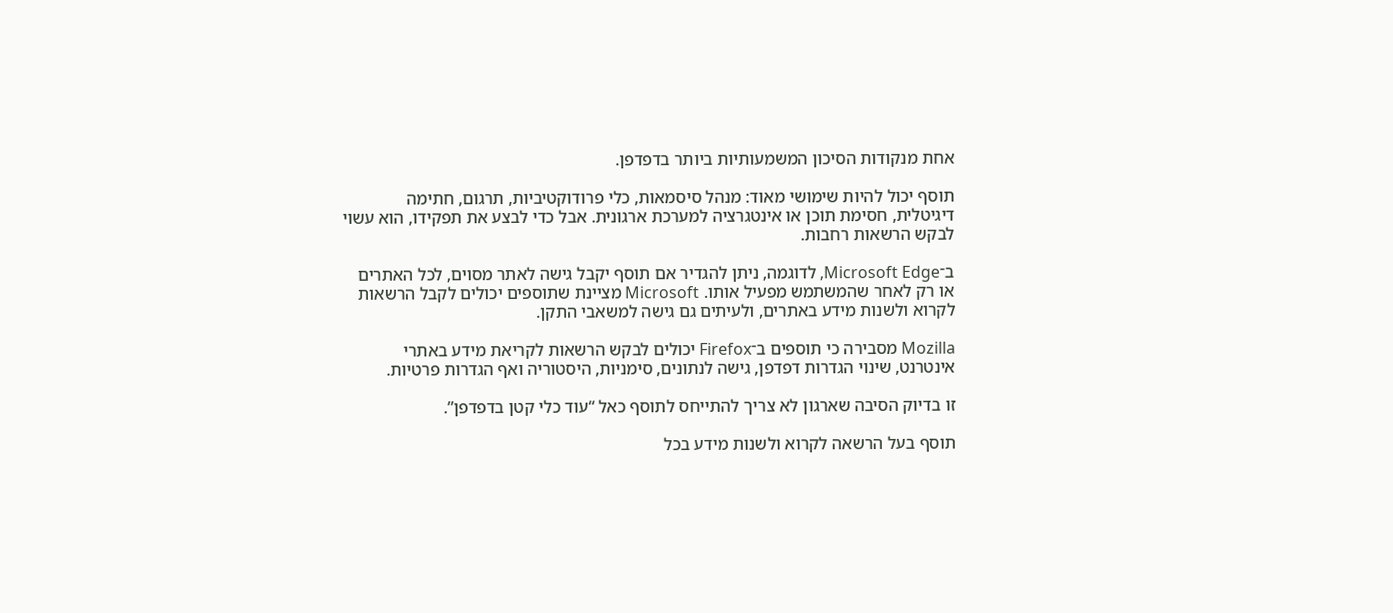אחת מנקודות הסיכון המשמעותיות ביותר בדפדפן.

תוסף יכול להיות שימושי מאוד: מנהל סיסמאות, כלי פרודוקטיביות, תרגום, חתימה דיגיטלית, חסימת תוכן או אינטגרציה למערכת ארגונית. אבל כדי לבצע את תפקידו, הוא עשוי לבקש הרשאות רחבות.

ב־Microsoft Edge, לדוגמה, ניתן להגדיר אם תוסף יקבל גישה לאתר מסוים, לכל האתרים או רק לאחר שהמשתמש מפעיל אותו. Microsoft מציינת שתוספים יכולים לקבל הרשאות לקרוא ולשנות מידע באתרים, ולעיתים גם גישה למשאבי התקן.

Mozilla מסבירה כי תוספים ב־Firefox יכולים לבקש הרשאות לקריאת מידע באתרי אינטרנט, שינוי הגדרות דפדפן, גישה לנתונים, סימניות, היסטוריה ואף הגדרות פרטיות.

זו בדיוק הסיבה שארגון לא צריך להתייחס לתוסף כאל “עוד כלי קטן בדפדפן”.

תוסף בעל הרשאה לקרוא ולשנות מידע בכל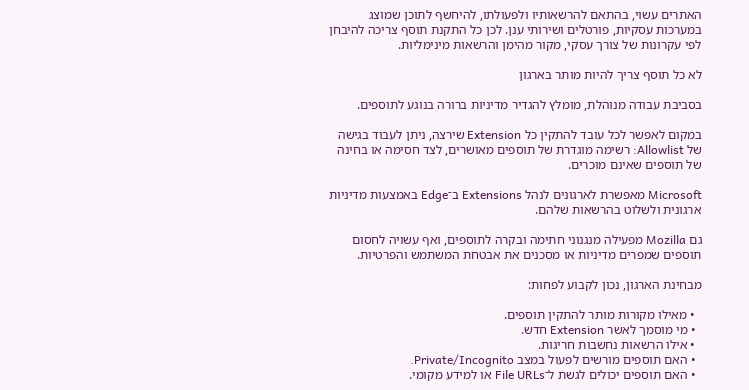האתרים עשוי, בהתאם להרשאותיו ולפעולתו, להיחשף לתוכן שמוצג במערכות עסקיות, פורטלים ושירותי ענן. לכן כל התקנת תוסף צריכה להיבחן לפי עקרונות של צורך עסקי, מקור מהימן והרשאות מינימליות.

לא כל תוסף צריך להיות מותר בארגון

בסביבת עבודה מנוהלת, מומלץ להגדיר מדיניות ברורה בנוגע לתוספים.

במקום לאפשר לכל עובד להתקין כל Extension שירצה, ניתן לעבוד בגישה של Allowlist: רשימה מוגדרת של תוספים מאושרים, לצד חסימה או בחינה של תוספים שאינם מוכרים.

Microsoft מאפשרת לארגונים לנהל Extensions ב־Edge באמצעות מדיניות ארגונית ולשלוט בהרשאות שלהם.

גם Mozilla מפעילה מנגנוני חתימה ובקרה לתוספים, ואף עשויה לחסום תוספים שמפרים מדיניות או מסכנים את אבטחת המשתמש והפרטיות.

מבחינת הארגון, נכון לקבוע לפחות:

  • מאילו מקורות מותר להתקין תוספים.
  • מי מוסמך לאשר Extension חדש.
  • אילו הרשאות נחשבות חריגות.
  • האם תוספים מורשים לפעול במצב Private/Incognito.
  • האם תוספים יכולים לגשת ל־File URLs או למידע מקומי.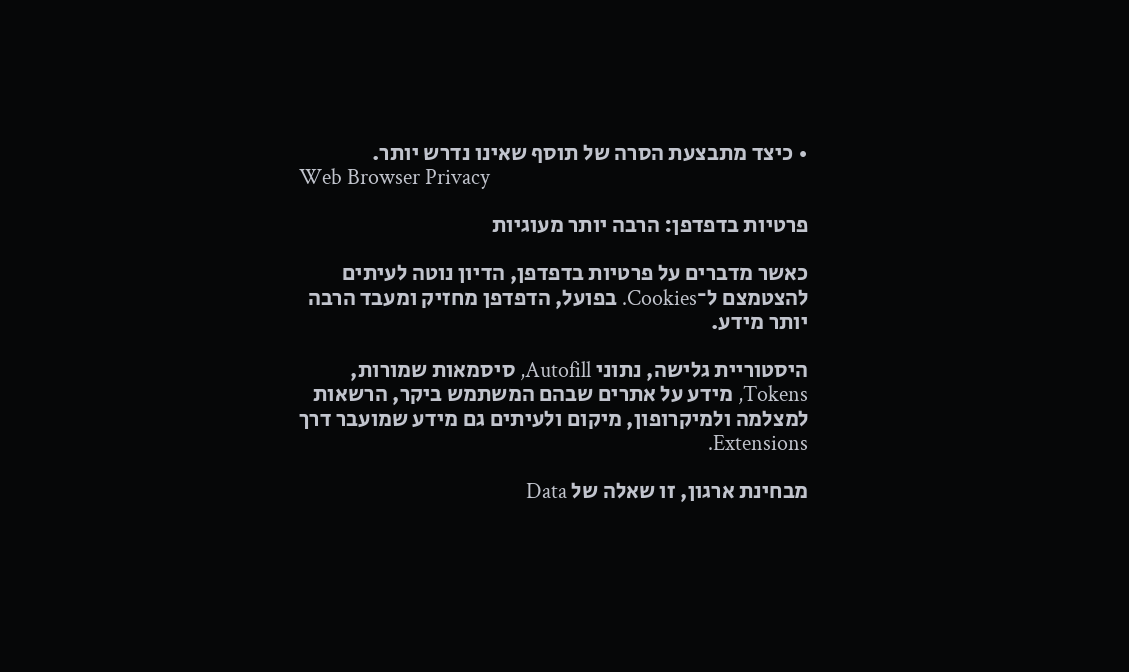• כיצד מתבצעת הסרה של תוסף שאינו נדרש יותר.
Web Browser Privacy

פרטיות בדפדפן: הרבה יותר מעוגיות

כאשר מדברים על פרטיות בדפדפן, הדיון נוטה לעיתים להצטמצם ל־Cookies. בפועל, הדפדפן מחזיק ומעבד הרבה יותר מידע.

היסטוריית גלישה, נתוני Autofill, סיסמאות שמורות, Tokens, מידע על אתרים שבהם המשתמש ביקר, הרשאות למצלמה ולמיקרופון, מיקום ולעיתים גם מידע שמועבר דרך Extensions.

מבחינת ארגון, זו שאלה של Data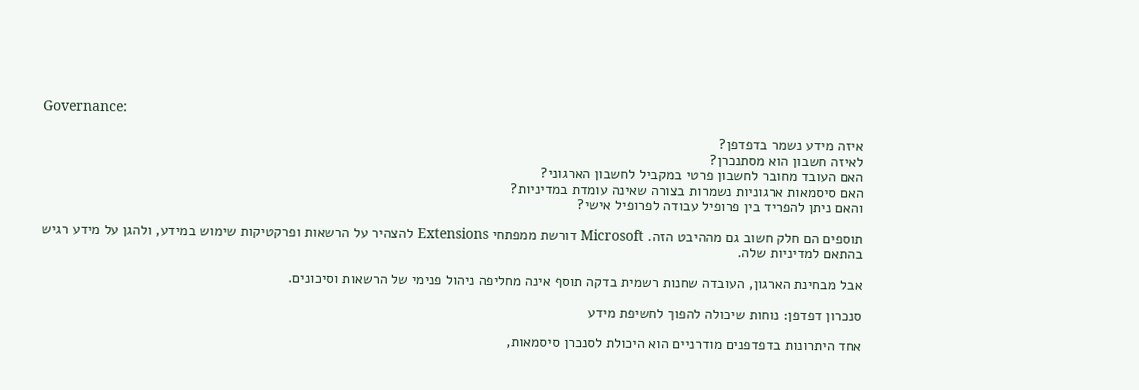Governance:

איזה מידע נשמר בדפדפן?
לאיזה חשבון הוא מסתנכרן?
האם העובד מחובר לחשבון פרטי במקביל לחשבון הארגוני?
האם סיסמאות ארגוניות נשמרות בצורה שאינה עומדת במדיניות?
והאם ניתן להפריד בין פרופיל עבודה לפרופיל אישי?

תוספים הם חלק חשוב גם מההיבט הזה. Microsoft דורשת ממפתחי Extensions להצהיר על הרשאות ופרקטיקות שימוש במידע, ולהגן על מידע רגיש בהתאם למדיניות שלה.

אבל מבחינת הארגון, העובדה שחנות רשמית בדקה תוסף אינה מחליפה ניהול פנימי של הרשאות וסיכונים.

סנכרון דפדפן: נוחות שיכולה להפוך לחשיפת מידע

אחד היתרונות בדפדפנים מודרניים הוא היכולת לסנכרן סיסמאות,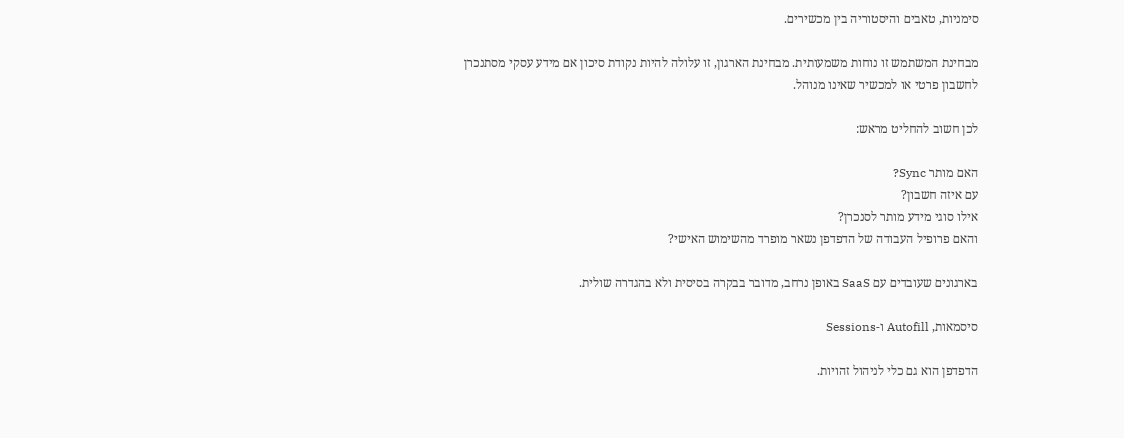סימניות, טאבים והיסטוריה בין מכשירים.

מבחינת המשתמש זו נוחות משמעותית. מבחינת הארגון, זו עלולה להיות נקודת סיכון אם מידע עסקי מסתנכרן לחשבון פרטי או למכשיר שאינו מנוהל.

לכן חשוב להחליט מראש:

האם מותר Sync?
עם איזה חשבון?
אילו סוגי מידע מותר לסנכרן?
והאם פרופיל העבודה של הדפדפן נשאר מופרד מהשימוש האישי?

בארגונים שעובדים עם SaaS באופן נרחב, מדובר בבקרה בסיסית ולא בהגדרה שולית.

סיסמאות, Autofill ו-Sessions

הדפדפן הוא גם כלי לניהול זהויות.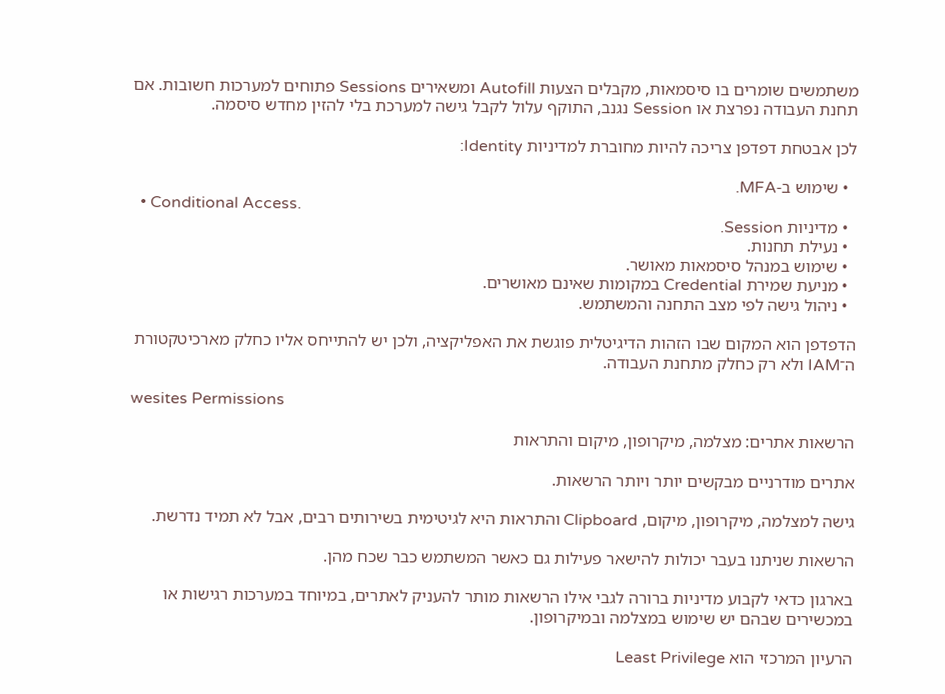משתמשים שומרים בו סיסמאות, מקבלים הצעות Autofill ומשאירים Sessions פתוחים למערכות חשובות. אם תחנת העבודה נפרצת או Session נגנב, התוקף עלול לקבל גישה למערכת בלי להזין מחדש סיסמה.

לכן אבטחת דפדפן צריכה להיות מחוברת למדיניות Identity:

  • שימוש ב-MFA.
  • Conditional Access.
  • מדיניות Session.
  • נעילת תחנות.
  • שימוש במנהל סיסמאות מאושר.
  • מניעת שמירת Credential במקומות שאינם מאושרים.
  • ניהול גישה לפי מצב התחנה והמשתמש.

הדפדפן הוא המקום שבו הזהות הדיגיטלית פוגשת את האפליקציה, ולכן יש להתייחס אליו כחלק מארכיטקטורת ה־IAM ולא רק כחלק מתחנת העבודה.

wesites Permissions

הרשאות אתרים: מצלמה, מיקרופון, מיקום והתראות

אתרים מודרניים מבקשים יותר ויותר הרשאות.

גישה למצלמה, מיקרופון, מיקום, Clipboard והתראות היא לגיטימית בשירותים רבים, אבל לא תמיד נדרשת.

הרשאות שניתנו בעבר יכולות להישאר פעילות גם כאשר המשתמש כבר שכח מהן.

בארגון כדאי לקבוע מדיניות ברורה לגבי אילו הרשאות מותר להעניק לאתרים, במיוחד במערכות רגישות או במכשירים שבהם יש שימוש במצלמה ובמיקרופון.

הרעיון המרכזי הוא Least Privilege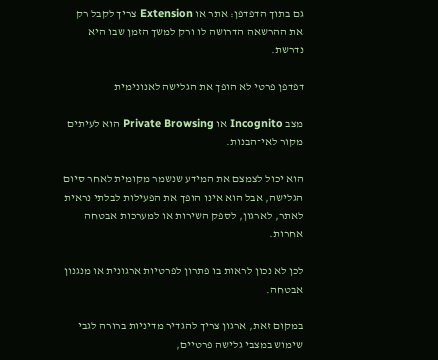גם בתוך הדפדפן: אתר או Extension צריך לקבל רק את ההרשאה הדרושה לו ורק למשך הזמן שבו היא נדרשת.

דפדפן פרטי לא הופך את הגלישה לאנונימית

מצב Incognito או Private Browsing הוא לעיתים מקור לאי־הבנות.

הוא יכול לצמצם את המידע שנשמר מקומית לאחר סיום הגלישה, אבל הוא אינו הופך את הפעילות לבלתי נראית לאתר, לארגון, לספק השירות או למערכות אבטחה אחרות.

לכן לא נכון לראות בו פתרון לפרטיות ארגונית או מנגנון אבטחה.

במקום זאת, ארגון צריך להגדיר מדיניות ברורה לגבי שימוש במצבי גלישה פרטיים,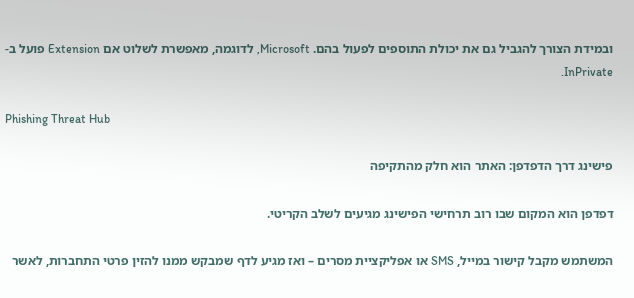ובמידת הצורך להגביל גם את יכולת התוספים לפעול בהם. Microsoft, לדוגמה, מאפשרת לשלוט אם Extension פועל ב-InPrivate.

Phishing Threat Hub

פישינג דרך הדפדפן: האתר הוא חלק מהתקיפה

דפדפן הוא המקום שבו רוב תרחישי הפישינג מגיעים לשלב הקריטי.

המשתמש מקבל קישור במייל, SMS או אפליקציית מסרים – ואז מגיע לדף שמבקש ממנו להזין פרטי התחברות, לאשר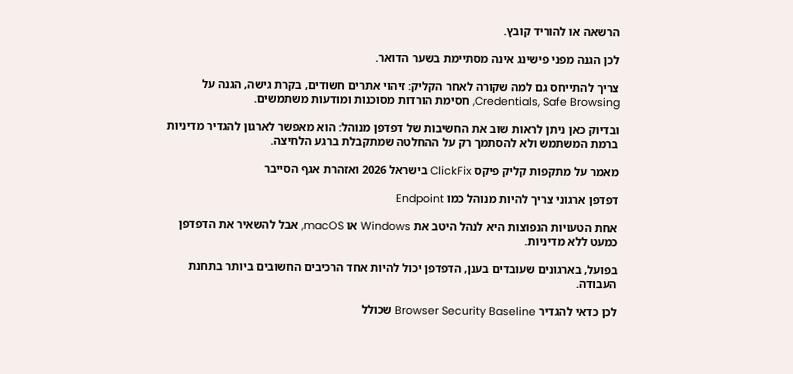הרשאה או להוריד קובץ.

לכן הגנה מפני פישינג אינה מסתיימת בשער הדואר.

צריך להתייחס גם למה שקורה לאחר הקליק: זיהוי אתרים חשודים, בקרת גישה, הגנה על Credentials, Safe Browsing, חסימת הורדות מסוכנות ומודעות משתמשים.

ובדיוק כאן ניתן לראות שוב את החשיבות של דפדפן מנוהל: הוא מאפשר לארגון להגדיר מדיניות ברמת המשתמש ולא להסתמך רק על ההחלטה שמתקבלת ברגע הלחיצה.

מאמר על מתקפות קליק פיקס ClickFix בישראל 2026 ואזהרת אגף הסייבר

דפדפן ארגוני צריך להיות מנוהל כמו Endpoint

אחת הטעויות הנפוצות היא לנהל היטב את Windows או macOS, אבל להשאיר את הדפדפן כמעט ללא מדיניות.

בפועל, בארגונים שעובדים בענן, הדפדפן יכול להיות אחד הרכיבים החשובים ביותר בתחנת העבודה.

לכן כדאי להגדיר Browser Security Baseline שכולל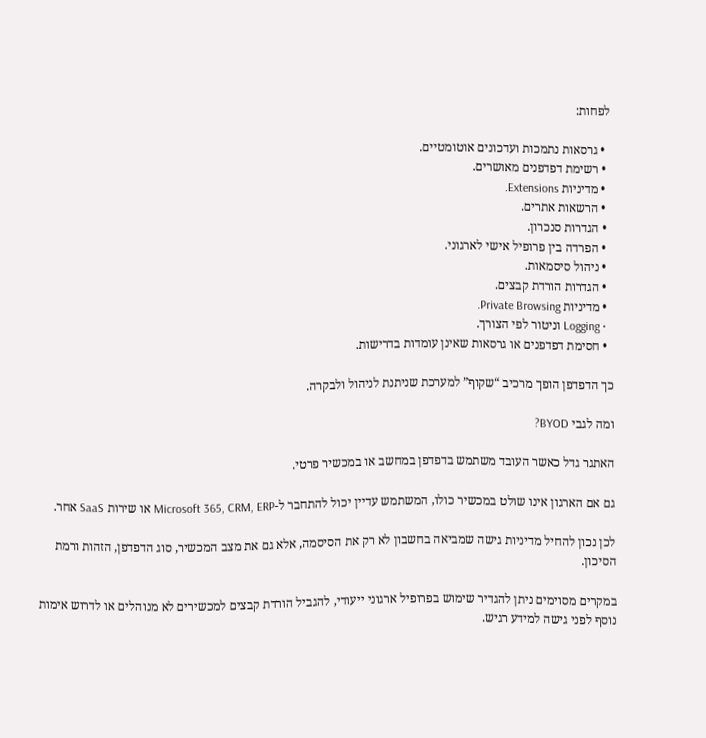לפחות:

  • גרסאות נתמכות ועדכונים אוטומטיים.
  • רשימת דפדפנים מאושרים.
  • מדיניות Extensions.
  • הרשאות אתרים.
  • הגדרות סנכרון.
  • הפרדה בין פרופיל אישי לארגוני.
  • ניהול סיסמאות.
  • הגדרות הורדת קבצים.
  • מדיניות Private Browsing.
  • Logging וניטור לפי הצורך.
  • חסימת דפדפנים או גרסאות שאינן עומדות בדרישות.

כך הדפדפן הופך מרכיב “שקוף” למערכת שניתנת לניהול ולבקרה.

ומה לגבי BYOD?

האתגר גדל כאשר העובד משתמש בדפדפן במחשב או במכשיר פרטי.

גם אם הארגון אינו שולט במכשיר כולו, המשתמש עדיין יכול להתחבר ל-Microsoft 365, CRM, ERP או שירות SaaS אחר.

לכן נכון להחיל מדיניות גישה שמביאה בחשבון לא רק את הסיסמה, אלא גם את מצב המכשיר, סוג הדפדפן, הזהות ורמת הסיכון.

במקרים מסוימים ניתן להגדיר שימוש בפרופיל ארגוני ייעודי, להגביל הורדת קבצים למכשירים לא מנוהלים או לדרוש אימות נוסף לפני גישה למידע רגיש.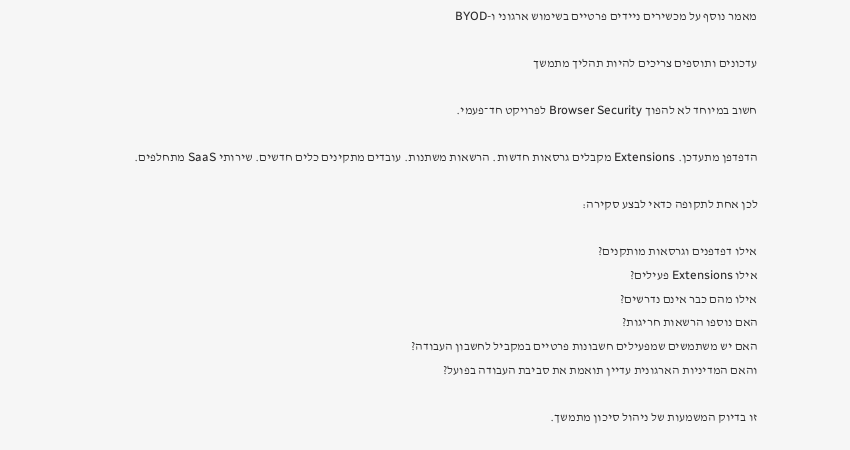מאמר נוסף על מכשירים ניידים פרטיים בשימוש ארגוני ו-BYOD

עדכונים ותוספים צריכים להיות תהליך מתמשך

חשוב במיוחד לא להפוך Browser Security לפרויקט חד־פעמי.

הדפדפן מתעדכן. Extensions מקבלים גרסאות חדשות. הרשאות משתנות. עובדים מתקינים כלים חדשים. שירותי SaaS מתחלפים.

לכן אחת לתקופה כדאי לבצע סקירה:

אילו דפדפנים וגרסאות מותקנים?
אילו Extensions פעילים?
אילו מהם כבר אינם נדרשים?
האם נוספו הרשאות חריגות?
האם יש משתמשים שמפעילים חשבונות פרטיים במקביל לחשבון העבודה?
והאם המדיניות הארגונית עדיין תואמת את סביבת העבודה בפועל?

זו בדיוק המשמעות של ניהול סיכון מתמשך.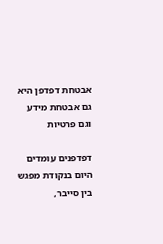אבטחת דפדפן היא גם אבטחת מידע וגם פרטיות

דפדפנים עומדים היום בנקודת מפגש בין סייבר,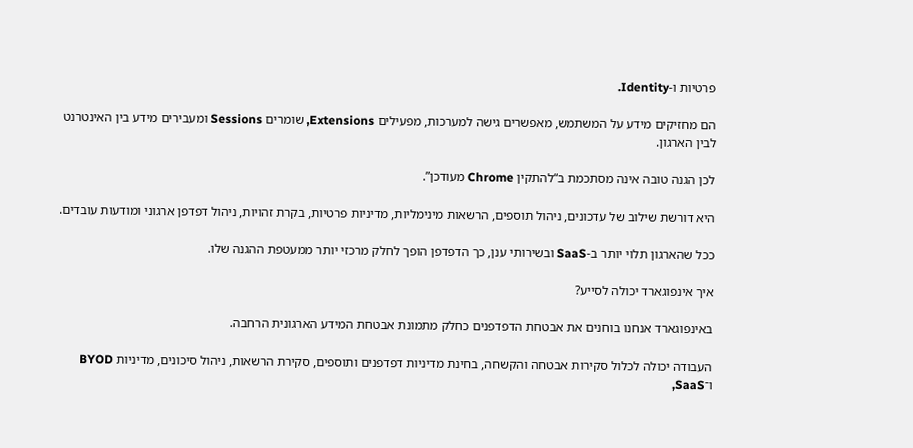פרטיות ו-Identity.

הם מחזיקים מידע על המשתמש, מאפשרים גישה למערכות, מפעילים Extensions, שומרים Sessions ומעבירים מידע בין האינטרנט לבין הארגון.

לכן הגנה טובה אינה מסתכמת ב“להתקין Chrome מעודכן”.

היא דורשת שילוב של עדכונים, ניהול תוספים, הרשאות מינימליות, מדיניות פרטיות, בקרת זהויות, ניהול דפדפן ארגוני ומודעות עובדים.

ככל שהארגון תלוי יותר ב-SaaS ובשירותי ענן, כך הדפדפן הופך לחלק מרכזי יותר ממעטפת ההגנה שלו.

איך אינפוגארד יכולה לסייע?

באינפוגארד אנחנו בוחנים את אבטחת הדפדפנים כחלק מתמונת אבטחת המידע הארגונית הרחבה.

העבודה יכולה לכלול סקירות אבטחה והקשחה, בחינת מדיניות דפדפנים ותוספים, סקירת הרשאות, ניהול סיכונים, מדיניות BYOD ו־SaaS,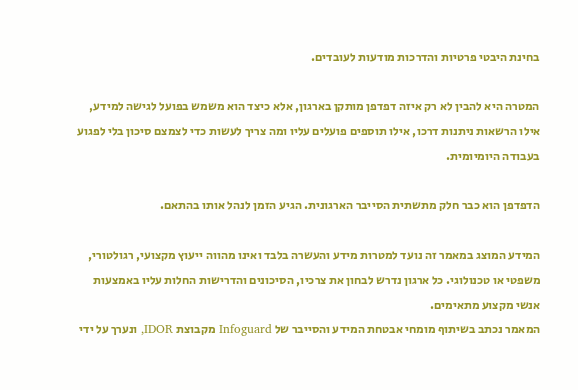בחינת היבטי פרטיות והדרכות מודעות לעובדים.

המטרה היא להבין לא רק איזה דפדפן מותקן בארגון, אלא כיצד הוא משמש בפועל לגישה למידע, אילו הרשאות ניתנות דרכו, אילו תוספים פועלים עליו ומה צריך לעשות כדי לצמצם סיכון בלי לפגוע בעבודה היומיומית.

הדפדפן הוא כבר חלק מתשתית הסייבר הארגונית. הגיע הזמן לנהל אותו בהתאם.

המידע המוצג במאמר זה נועד למטרות מידע והעשרה בלבד ואינו מהווה ייעוץ מקצועי, רגולטורי, משפטי או טכנולוגי. כל ארגון נדרש לבחון את צרכיו, הסיכונים והדרישות החלות עליו באמצעות אנשי מקצוע מתאימים.
המאמר נכתב בשיתוף מומחי אבטחת המידע והסייבר של Infoguard מקבוצת IDOR, ונערך על ידי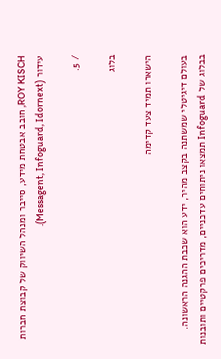ROY KISCH, חובב אבטחת מידע, סייבר ומנהל השיווק של קבוצת חברות עידור (Messagent, Infoguard, Idornext).

/ 5.

בלוג

הישארו תמיד צעד קדימה

בעולם דיגיטלי שמשתנה בקצב מהיר, ידע הוא שכבת ההגנה הראשונה. בבלוג של Infoguard תמצאו ניתוחים עדכניים, מדריכים פרקטיים ותובנות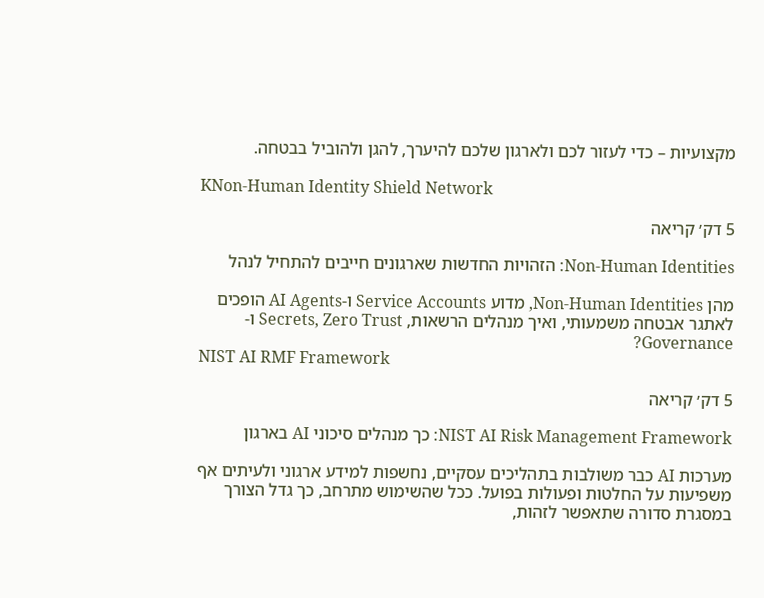מקצועיות – כדי לעזור לכם ולארגון שלכם להיערך, להגן ולהוביל בבטחה.

KNon-Human Identity Shield Network

5 דק׳ קריאה

Non-Human Identities: הזהויות החדשות שארגונים חייבים להתחיל לנהל

מהן Non-Human Identities, מדוע Service Accounts ו-AI Agents הופכים לאתגר אבטחה משמעותי, ואיך מנהלים הרשאות, Secrets, Zero Trust ו-Governance?
NIST AI RMF Framework

5 דק׳ קריאה

NIST AI Risk Management Framework: כך מנהלים סיכוני AI בארגון

מערכות AI כבר משולבות בתהליכים עסקיים, נחשפות למידע ארגוני ולעיתים אף משפיעות על החלטות ופעולות בפועל. ככל שהשימוש מתרחב, כך גדל הצורך במסגרת סדורה שתאפשר לזהות,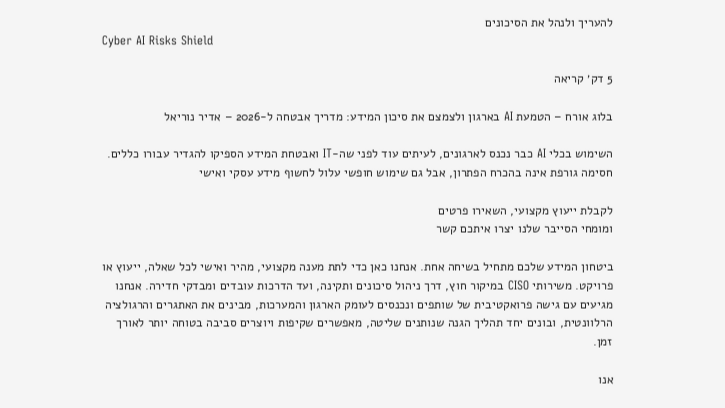להעריך ולנהל את הסיכונים
Cyber AI Risks Shield

5 דק׳ קריאה

בלוג אורח – הטמעת AI בארגון ולצמצם את סיכון המידע: מדריך אבטחה ל-2026 – אדיר נוריאל

השימוש בכלי AI כבר נכנס לארגונים, לעיתים עוד לפני שה-IT ואבטחת המידע הספיקו להגדיר עבורו כללים. חסימה גורפת אינה בהכרח הפתרון, אבל גם שימוש חופשי עלול לחשוף מידע עסקי ואישי

לקבלת ייעוץ מקצועי, השאירו פרטים
ומומחי הסייבר שלנו יצרו איתכם קשר

ביטחון המידע שלכם מתחיל בשיחה אחת. אנחנו כאן כדי לתת מענה מקצועי, מהיר ואישי לכל שאלה, ייעוץ או פרויקט. משירותי CISO במיקור חוץ, דרך ניהול סיכונים ותקינה, ועד הדרכות עובדים ומבדקי חדירה. אנחנו מגיעים עם גישה פרואקטיבית של שותפים ונכנסים לעומק הארגון והמערכות, מבינים את האתגרים והרגולציה הרלוונטית, ובונים יחד תהליך הגנה שנותנים שליטה, מאפשרים שקיפות ויוצרים סביבה בטוחה יותר לאורך זמן.

אנו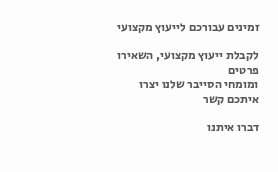זמינים עבורכם לייעוץ מקצועי

לקבלת ייעוץ מקצועי, השאירו פרטים
ומומחי הסייבר שלנו יצרו איתכם קשר

דברו איתנו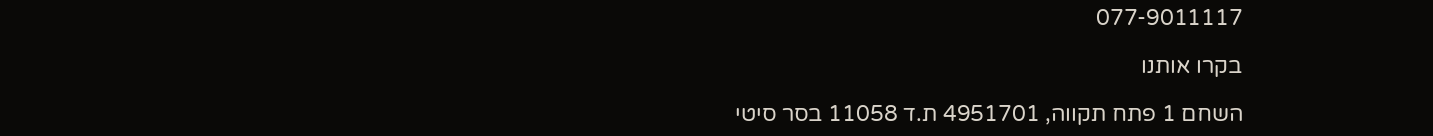077-9011117

בקרו אותנו

השחם 1 פתח תקווה, 4951701 ת.ד 11058 בסר סיטי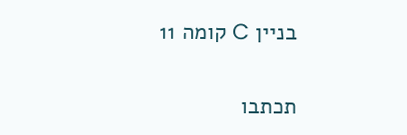בניין C קומה 11

תכתבו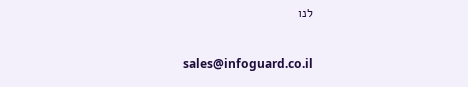לנו

sales@infoguard.co.il